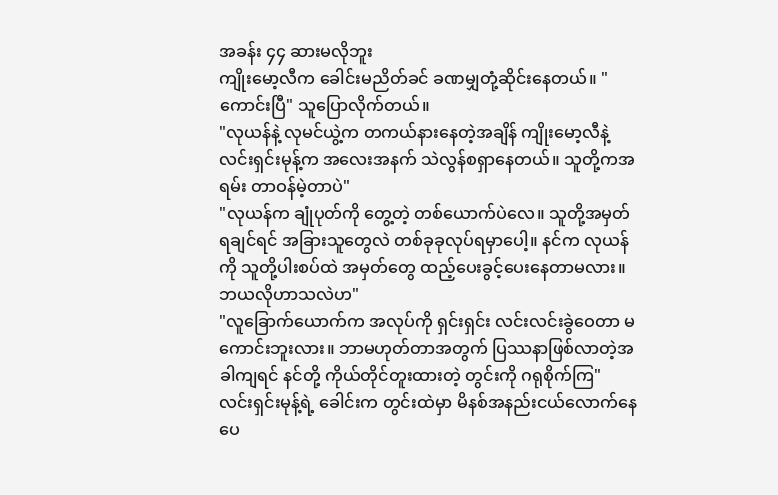အခန်း ၄၄ ဆားမလိုဘူး
ကျိုးမော့လီက ခေါင်းမညိတ်ခင် ခဏမျှတုံ့ဆိုင်းနေတယ်။ "ကောင်းပြီ" သူပြောလိုက်တယ်။
"လုယန်နဲ့ လုမင်ယွဲ့က တကယ်နားနေတဲ့အချိန် ကျိုးမော့လီနဲ့ လင်းရှင်းမုန့်က အလေးအနက် သဲလွန်စရှာနေတယ်။ သူတို့ကအရမ်း တာဝန်မဲ့တာပဲ"
"လုယန်က ချုံပုတ်ကို တွေ့တဲ့ တစ်ယောက်ပဲလေ။ သူတို့အမှတ်ရချင်ရင် အခြားသူတွေလဲ တစ်ခုခုလုပ်ရမှာပေါ့။ နင်က လုယန်ကို သူတို့ပါးစပ်ထဲ အမှတ်တွေ ထည့်ပေးခွင့်ပေးနေတာမလား။ ဘယလိုဟာသလဲဟ"
"လူခြောက်ယောက်က အလုပ်ကို ရှင်းရှင်း လင်းလင်းခွဲဝေတာ မကောင်းဘူးလား။ ဘာမဟုတ်တာအတွက် ပြဿနာဖြစ်လာတဲ့အခါကျရင် နင်တို့ ကိုယ်တိုင်တူးထားတဲ့ တွင်းကို ဂရုစိုက်ကြ"
လင်းရှင်းမုန့်ရဲ့ ခေါင်းက တွင်းထဲမှာ မိနစ်အနည်းငယ်လောက်နေပေ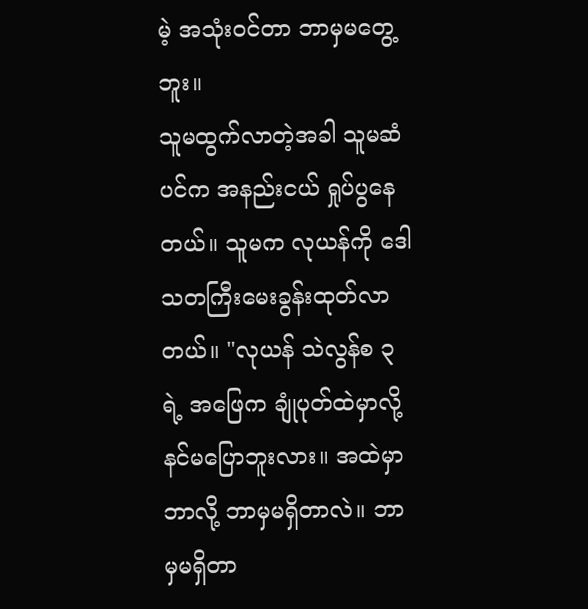မဲ့ အသုံးဝင်တာ ဘာမှမတွေ့ဘူး။
သူမထွက်လာတဲ့အခါ သူမဆံပင်က အနည်းငယ် ရှုပ်ပွနေတယ်။ သူမက လုယန်ကို ဒေါသတကြီးမေးခွန်းထုတ်လာတယ်။ "လုယန် သဲလွန်စ ၃ ရဲ့ အဖြေက ချုံပုတ်ထဲမှာလို့ နင်မပြောဘူးလား။ အထဲမှာ ဘာလို့ ဘာမှမရှိတာလဲ။ ဘာမှမရှိတာ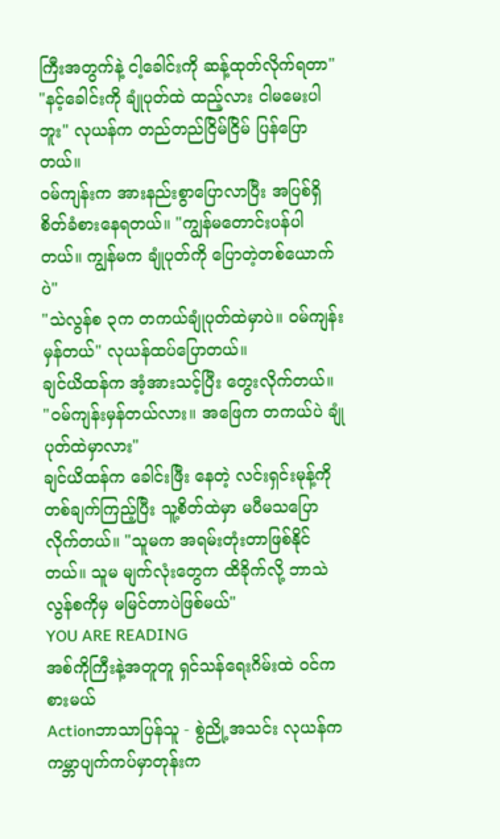ကြီးအတွက်နဲ့ ငါ့ခေါင်းကို ဆန့်ထုတ်လိုက်ရတာ"
"နင့်ခေါင်းကို ချုံပုတ်ထဲ ထည့်လား ငါမမေးပါဘူး" လုယန်က တည်တည်ငြိမ်ငြိမ် ပြန်ပြောတယ်။
ဝမ်ကျန်းက အားနည်းစွာပြောလာပြီး အပြစ်ရှိစိတ်ခံစားနေရတယ်။ "ကျွန်မတောင်းပန်ပါတယ်။ ကျွန်မက ချုံပုတ်ကို ပြောတဲ့တစ်ယောက်ပဲ"
"သဲလွန်စ ၃က တကယ်ချုံပုတ်ထဲမှာပဲ။ ဝမ်ကျန်းမှန်တယ်" လုယန်ထပ်ပြောတယ်။
ချင်ယိထန်က အံ့အားသင့်ပြီး တွေးလိုက်တယ်။ "ဝမ်ကျန်းမှန်တယ်လား။ အဖြေက တကယ်ပဲ ချုံပုတ်ထဲမှာလား"
ချင်ယိထန်က ခေါင်းဖြီး နေတဲ့ လင်းရှင်းမုန့်ကိုတစ်ချက်ကြည့်ပြီး သူ့စိတ်ထဲမှာ မပီမသပြောလိုက်တယ်။ "သူမက အရမ်းတုံးတာဖြစ်နိုင်တယ်။ သူမ မျက်လုံးတွေက ထိခိုက်လို့ ဘာသဲလွန်စကိုမှ မမြင်တာပဲဖြစ်မယ်"
YOU ARE READING
အစ်ကိုကြီးနဲ့အတူတူ ရှင်သန်ရေးဂိမ်းထဲ ဝင်ကစားမယ်
Actionဘာသာပြန်သူ - စွဲညို့အသင်း လုယန်က ကမ္ဘာပျက်ကပ်မှာတုန်းက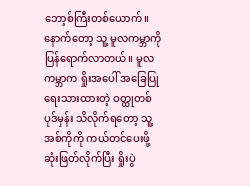ဘော့စ်ကြီးတစ်ယောက်။ နောက်တော့ သူ့ မူလကမ္ဘာကို ပြန်ရောက်လာတယ်။ မူလကမ္ဘာက ရှိုးအပေါ် အခြေပြုရေးသားထားတဲ့ ဝတ္ထုတစ်ပုဒ်မှန်း သိလိုက်ရတော့ သူ့အစ်ကိုကို ကယ်တင်ပေးဖို့ ဆုံးဖြတ်လိုက်ပြီး ရှိုးပွဲ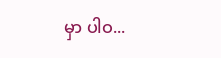မှာ ပါဝ...